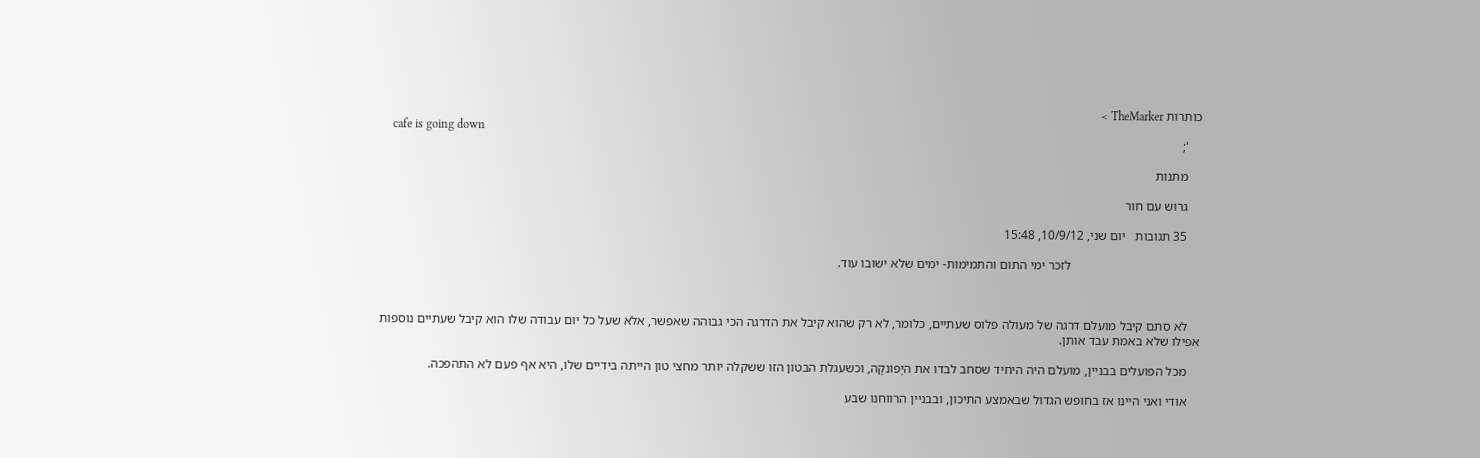כותרות TheMarker >
    cafe is going down
    ';

    מתנות

    גרוש עם חור

    35 תגובות   יום שני, 10/9/12, 15:48

                                        לזכר ימי התום והתמימות- ימים שלא ישובו עוד.



    לא סתם קיבל מועלם דרגה של מעולה פלוס שעתיים, כלומר, לא רק שהוא קיבל את הדרגה הכי גבוהה שאפשר, אלא שעל כל יום עבודה שלו הוא קיבל שעתיים נוספות אפילו שלא באמת עבד אותן.

    מכל הפועלים בבניין, מועלם היה היחיד שסחב לבדו את היָפּוֹנקָה, וכשעגלת הבטון הזו ששקלה יותר מחצי טון הייתה בידיים שלו, היא אף פעם לא התהפכה.

    אודי ואני היינו אז בחופש הגדול שבאמצע התיכון, ובבניין הרווחנו שבע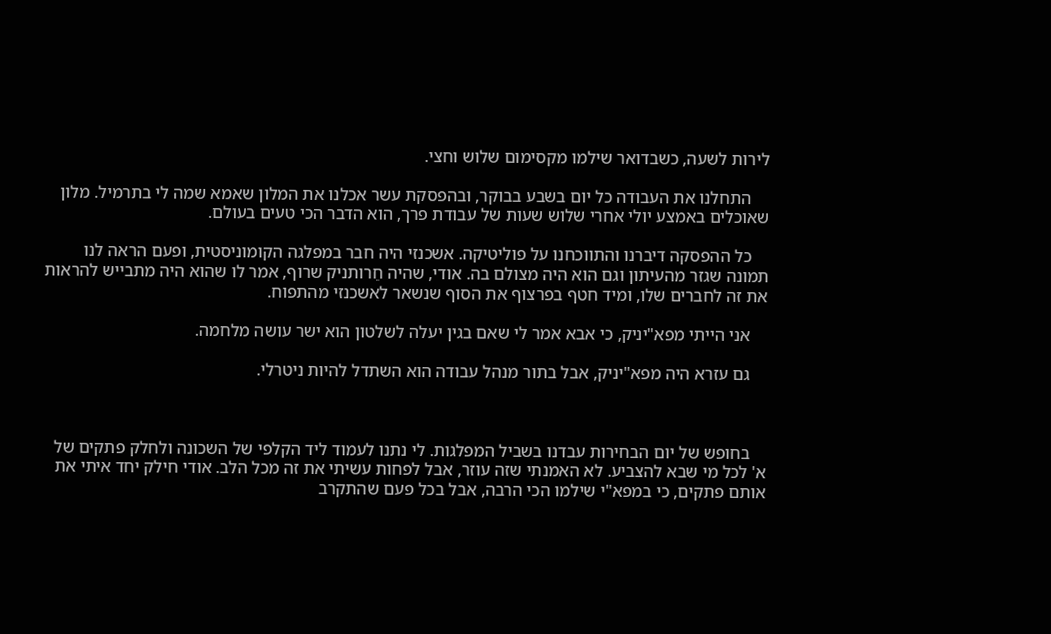לירות לשעה, כשבדואר שילמו מקסימום שלוש וחצי.

    התחלנו את העבודה כל יום בשבע בבוקר, ובהפסקת עשר אכלנו את המלון שאמא שמה לי בתרמיל. מלון שאוכלים באמצע יולי אחרי שלוש שעות של עבודת פרך, הוא הדבר הכי טעים בעולם.

    כל ההפסקה דיברנו והתווכחנו על פוליטיקה. אשכנזי היה חבר במפלגה הקומוניסטית, ופעם הראה לנו תמונה שגזר מהעיתון וגם הוא היה מצולם בה. אודי, שהיה חֵרותניק שרוף, אמר לו שהוא היה מתבייש להראות את זה לחברים שלו, ומיד חטף בפרצוף את הסוף שנשאר לאשכנזי מהתפוח.

    אני הייתי מפא"יניק, כי אבא אמר לי שאם בגין יעלה לשלטון הוא ישר עושה מלחמה.

    גם עזרא היה מפא"יניק, אבל בתור מנהל עבודה הוא השתדל להיות ניטרלי.



    בחופש של יום הבחירות עבדנו בשביל המפלגות. לי נתנו לעמוד ליד הקלפי של השכונה ולחלק פתקים של א' לכל מי שבא להצביע. לא האמנתי שזה עוזר, אבל לפחות עשיתי את זה מכל הלב. אודי חילק יחד איתי את אותם פתקים, כי במפא"י שילמו הכי הרבה, אבל בכל פעם שהתקרב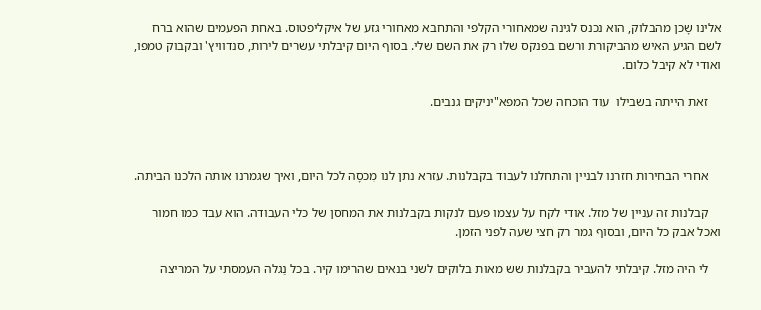אלינו שָכן מהבלוק, הוא נכנס לגינה שמאחורי הקלפי והתחבא מאחורי גזע של איקליפטוס. באחת הפעמים שהוא ברח לשם הגיע האיש מהביקורת ורשם בפנקס שלו רק את השם שלי. בסוף היום קיבלתי עשרים לירות, סנדוויץ' ובקבוק טמפו, ואודי לא קיבל כלום.

    זאת הייתה בשבילו  עוד הוכחה שכל המפא"יניקים גנבים.



    אחרי הבחירות חזרנו לבניין והתחלנו לעבוד בקבלנות. עזרא נתן לנו מִכסָה לכל היום, ואיך שגמרנו אותה הלכנו הביתה.

    קבלנות זה עניין של מזל. אודי לקח על עצמו פעם לנקות בקבלנות את המחסן של כלי העבודה. הוא עבד כמו חמור ואכל אבק כל היום, ובסוף גמר רק חצי שעה לפני הזמן.

    לי היה מזל. קיבלתי להעביר בקבלנות שש מאות בלוקים לשני בנאים שהרימו קיר. בכל נַגלה העמסתי על המריצה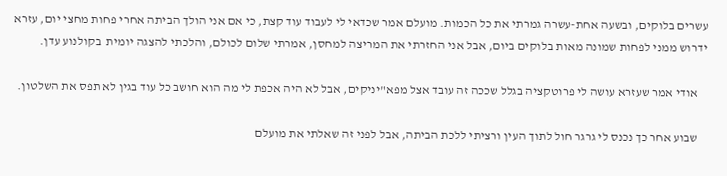עשרים בלוקים, ובשעה אחת-עשרה גמרתי את כל הכמות. מועלם אמר שכדאי לי לעבוד עוד קצת, כי אם אני הולך הביתה אחרי פחות מחצי יום, עזרא ידרוש ממני לפחות שמונה מאות בלוקים ביום, אבל אני החזרתי את המריצה למחסן, אמרתי שלום לכולם, והלכתי להצגה יומית  בקולנוע עדן.

    אודי אמר שעזרא עושה לי פרוטקציה בגלל שככה זה עובד אצל מפא"יניקים, אבל לא היה אכפת לי מה הוא חושב כל עוד בגין לא תפס את השלטון.

    שבוע אחר כך נכנס לי גרגר חול לתוך העין ורציתי ללכת הביתה, אבל לפני זה שאלתי את מועלם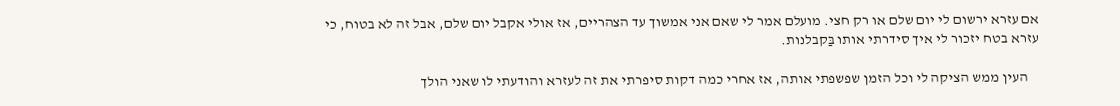אם עזרא ירשום לי יום שלם או רק חצי. מועלם אמר לי שאם אני אמשוך עד הצהריים, אז אולי אקבל יום שלם, אבל זה לא בטוח, כי עזרא בטח יזכור לי איך סידרתי אותו בַּקבלנות.

    העין ממש הציקה לי וכל הזמן שפשפתי אותה, אז אחרי כמה דקות סיפרתי את זה לעזרא והודעתי לו שאני הולך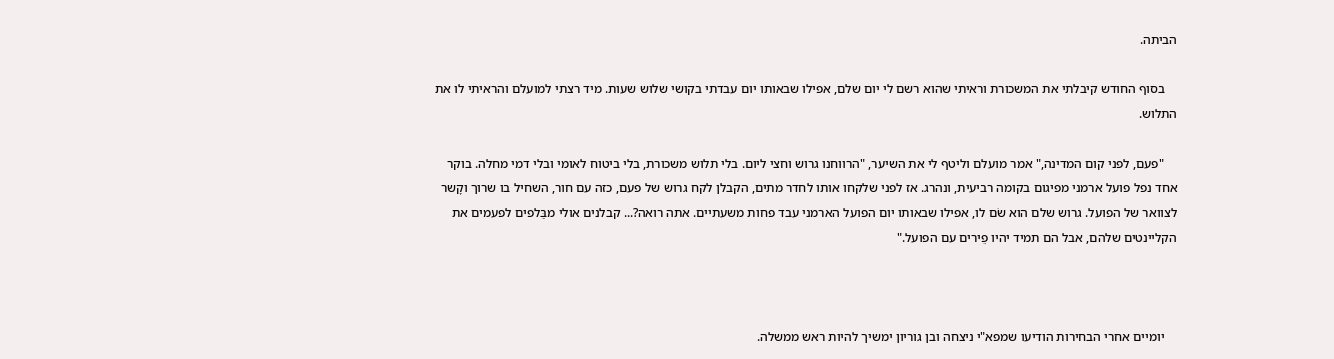הביתה.

    בסוף החודש קיבלתי את המשכורת וראיתי שהוא רשם לי יום שלם, אפילו שבאותו יום עבדתי בקושי שלוש שעות. מיד רצתי למועלם והראיתי לו את התלוש.

    "פעם, לפני קום המדינה," אמר מועלם וליטף לי את השיער, "הרווחנו גרוש וחצי ליום. בלי תלוש משכורת, בלי ביטוח לאומי ובלי דמי מחלה. בוקר אחד נפל פועל ארמני מפיגום בקומה רביעית, ונהרג. אז לפני שלקחו אותו לחדר מתים, הקבלן לקח גרוש של פעם, כזה עם חור, השחיל בו שרוך וקָשר לצוואר של הפועל. גרוש שלם הוא שׂם לו, אפילו שבאותו יום הפועל הארמני עבד פחות משעתיים. אתה רואה?... קבלנים אולי מבַּלפים לפעמים את הקליינטים שלהם, אבל הם תמיד יהיו פֵירים עם הפועל."



    יומיים אחרי הבחירות הודיעו שמפא"י ניצחה ובן גוריון ימשיך להיות ראש ממשלה.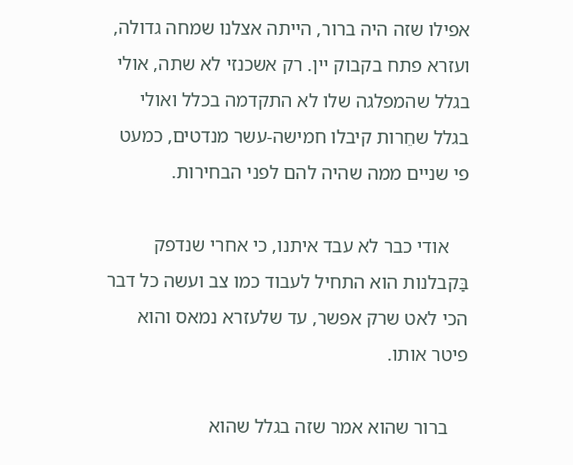אפילו שזה היה ברור, הייתה אצלנו שמחה גדולה, ועזרא פתח בקבוק יין. רק אשכנזי לא שתה, אולי בגלל שהמפלגה שלו לא התקדמה בכלל ואולי בגלל שחֵרות קיבלו חמישה-עשר מנדטים, כמעט פי שניים ממה שהיה להם לפני הבחירות.

    אודי כבר לא עבד איתנו, כי אחרי שנדפק בַּקבלנות הוא התחיל לעבוד כמו צב ועשה כל דבר הכי לאט שרק אפשר, עד שלעזרא נמאס והוא פיטר אותו.

    ברור שהוא אמר שזה בגלל שהוא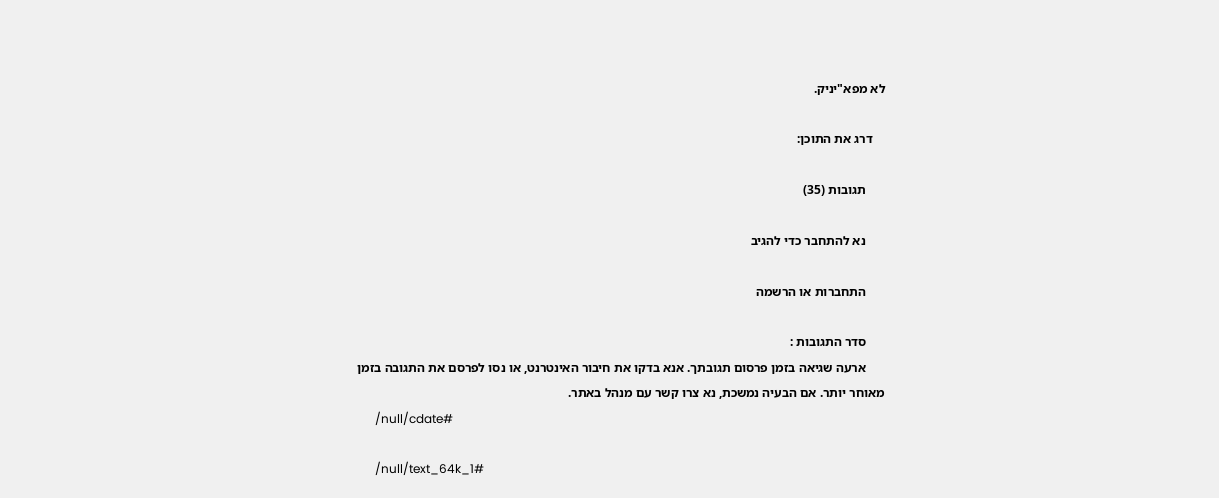לא מפא"יניק.

    דרג את התוכן:

      תגובות (35)

      נא להתחבר כדי להגיב

      התחברות או הרשמה

      סדר התגובות :
      ארעה שגיאה בזמן פרסום תגובתך. אנא בדקו את חיבור האינטרנט, או נסו לפרסם את התגובה בזמן מאוחר יותר. אם הבעיה נמשכת, נא צרו קשר עם מנהל באתר.
      /null/cdate#

      /null/text_64k_1#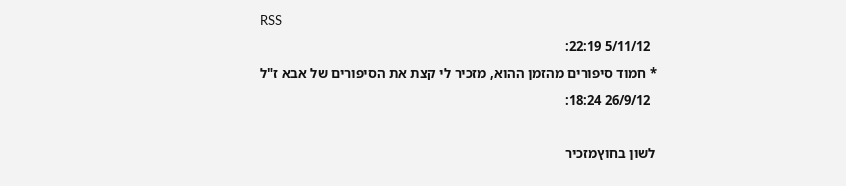RSS
        5/11/12 22:19:
      * חמוד סיפורים מהזמן ההוא, מזכיר לי קצת את הסיפורים של אבא ז"ל
        26/9/12 18:24:

      לשון בחוץמזכיר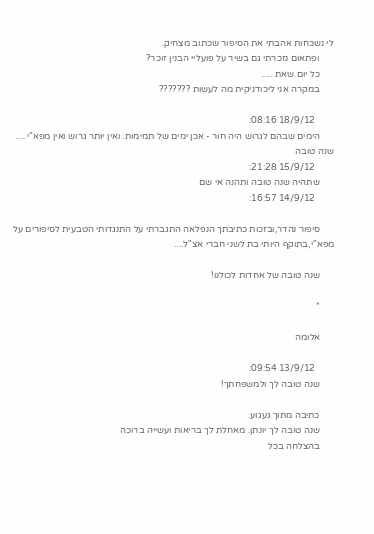לי נשכחות אהבתי את הסיפור שכתוב מצחיק.
      ופתאום נזכרתי גם בשיר על פועליי הבנין זוכר?
      כל יום שאת .....
      במקרה אני ליכודניקית מה לעשות ???????

        18/9/12 08:16:
      הימים שבהם לגרוש היה חור - אכן ימים של תמימות. ואין יותר גרוש ואין מפא"י..... שנה טובה
        15/9/12 21:28:
      שתהיה שנה טובה ותהנה אי שם
        14/9/12 16:57:

      סיפור נהדר,ובזכות כתיבתך הנפלאה התגברתי על התנגדותי הטבעית לסיפורים על מפא"י,בתוקף היותי בת לשני חברי אצ"ל....

      שנה טובה של אחדות לכולנו!

      *

      אלומה

        13/9/12 09:54:
      שנה טובה לך ולמשפחתך!

      כתיבה מתוך געגוע.
      שנה טובה לך יונתן. מאחלת לך בריאות ועשייה ברוכה
      בהצלחה בכל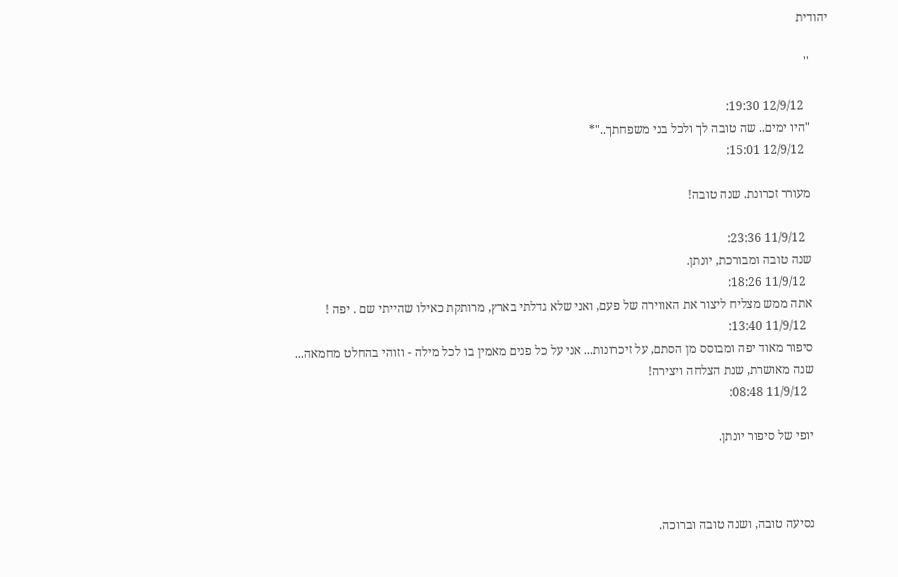יהודית

      ''

        12/9/12 19:30:
      "היו ימים.. שה טובה לך ולכל בני משפחתך.."*
        12/9/12 15:01:

      מעורר זכרונת. שנה טובה!

        11/9/12 23:36:
      שנה טובה ומבורכת, יונתן.
        11/9/12 18:26:
      אתה ממש מצליח ליצור את האווירה של פעם, ואני שלא גדלתי בארץ, מרותקת כאילו שהייתי שם . יפה !
        11/9/12 13:40:
      סיפור מאוד יפה ומבוסס מן הסתם, על זיכרונות... אני על כל פנים מאמין בו לכל מילה - וזוהי בהחלט מחמאה...
      שנה מאושרת, שנת הצלחה ויצירה!
        11/9/12 08:48:

      יופי של סיפור יונתן.



      נסיעה טובה, ושנה טובה וברוכה.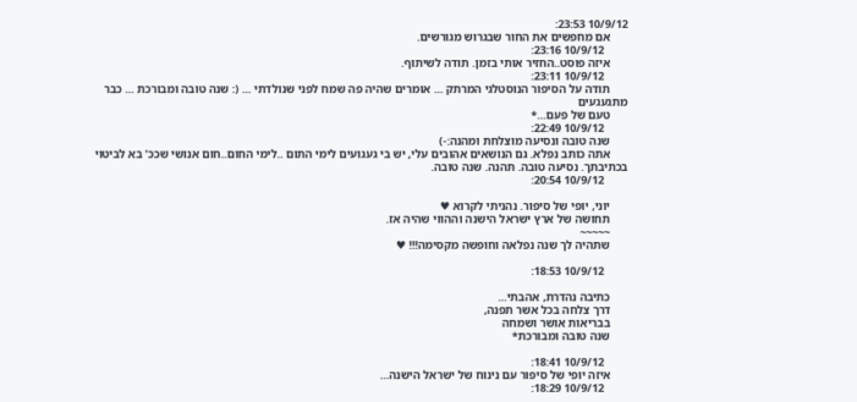10/9/12 23:53:
      אם מחפשים את החור שבגרוש מגורשים.
        10/9/12 23:16:
      איזה פוסט..החזיר אותי בזמן. תודה לשיתוף.
        10/9/12 23:11:
      תודה על הסיפור הנוסטלגי המרתק ... אומרים שהיה פה שמח לפני שנולדתי ... (: שנה טובה ומבורכת ... כבר מתגעגעים
      טעם של פעם...*
        10/9/12 22:49:
      שנה טובה ונסיעה מוצלחת ומהנה:-)
      אתה כותב נפלא. גם הנושאים אהובים עלי, יש בי געגועים לימי התום ..לימי החום..חום אנושי שככ' בא לביטוי בכתיבתך. נסיעה טובה. תהנה. שנה טובה.
        10/9/12 20:54:

      יוני, יופי של סיפור. נהניתי לקרוא ♥
      תחושה של ארץ ישראל הישנה וההווי שהיה אז.
      ~~~~~
      שתהיה לך שנה נפלאה וחופשה מקסימה!!! ♥

        10/9/12 18:53:

      כתיבה נהדרת, אהבתי...
      דרך צלחה בכל אשר תפנה,
      בבריאות אושר ושמחה
      שנה טובה ומבורכת*

        10/9/12 18:41:
      איזה יופי של סיפור עם נינוח של ישראל הישנה...
        10/9/12 18:29: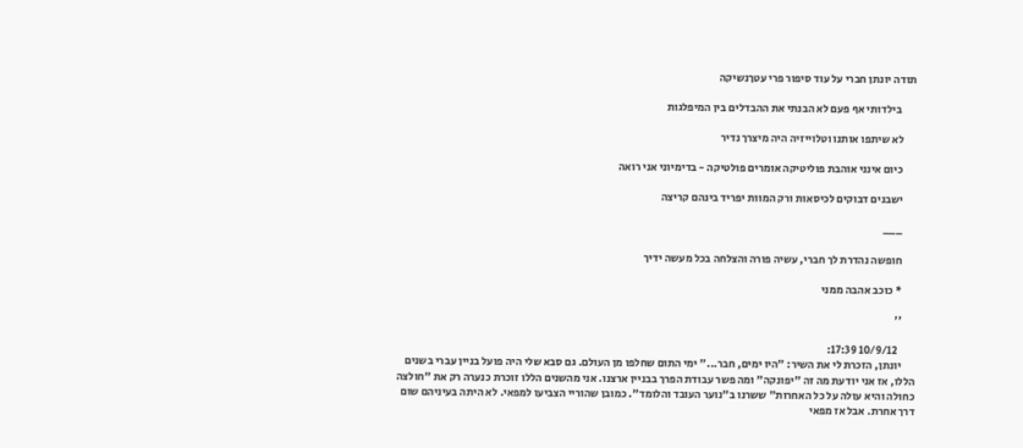תודה יונתן חברי על עוד סיפור פרי עטךנשיקה

       בילדותי אף פעם לא הבנתי את ההבדלים בין המיפלגות

      לא שיתפו אותנו וטלוייזיה היה מיצרך נדיר

      כיום אינני אוהבת פוליטיקה אומרים פולטיקה - בדימיוני אני רואה

      ישבנים דבוקים לכיסאות ורק המוות יפריד בינהם קריצה

      ___

      חופשה נהדרת לך חברי, עשיה פורה והצלחה בכל מעשה ידיך

      * כוכב אהבה ממני

      ''

        10/9/12 17:39:
      יונתן, הזכרת לי את השיר: "היו ימים, חבר..." ימי התום שחלפו מן העולם. גם סבא שלי היה פועל בניין עברי בשנים הללו, אז אני יודעת מה זה "יפונקה" ומה פשר עבודת הפרך בבניין ארצנו. אני מהשנים הללו זוכרת כנערה רק את "חולצה כחולה והיא עולה על כל האחרות" ששרנו ב"נוער העובד והלומד". כמובן שהוריי הצביעו למפאי. לא היתה בעיניהם שום דרך אחרת. אבל אז מפאי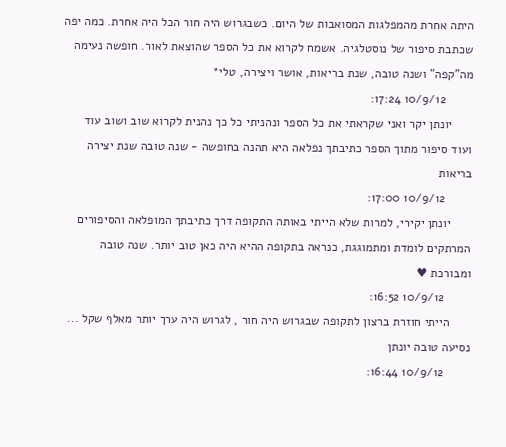היתה אחרת מהמפלגות המסואבות של היום. כשבגרוש היה חור הכל היה אחרת. כמה יפה שכתבת סיפור של נוסטלגיה. אשמח לקרוא את כל הספר שהוצאת לאור. חופשה נעימה מה"קפה" ושנה טובה, שנת בריאות, אושר ויצירה, טלי*
        10/9/12 17:24:
      יונתן יקר ואני שקראתי את כל הספר ונהניתי כל כך נהנית לקרוא שוב ושוב עוד ועוד סיפור מתוך הספר כתיבתך נפלאה היא תהנה בחופשה - שנה טובה שנת יצירה בריאות
        10/9/12 17:00:
      יונתן יקירי, למרות שלא הייתי באותה התקופה דרך כתיבתך המופלאה והסיפורים המרתקים לומדת ומתמוגגת, כנראה בתקופה ההיא היה כאן טוב יותר. שנה טובה ומבורכת ♥
        10/9/12 16:52:
      הייתי חוזרת ברצון לתקופה שבגרוש היה חור , לגרוש היה ערך יותר מאלף שקל ... נסיעה טובה יונתן
        10/9/12 16:44: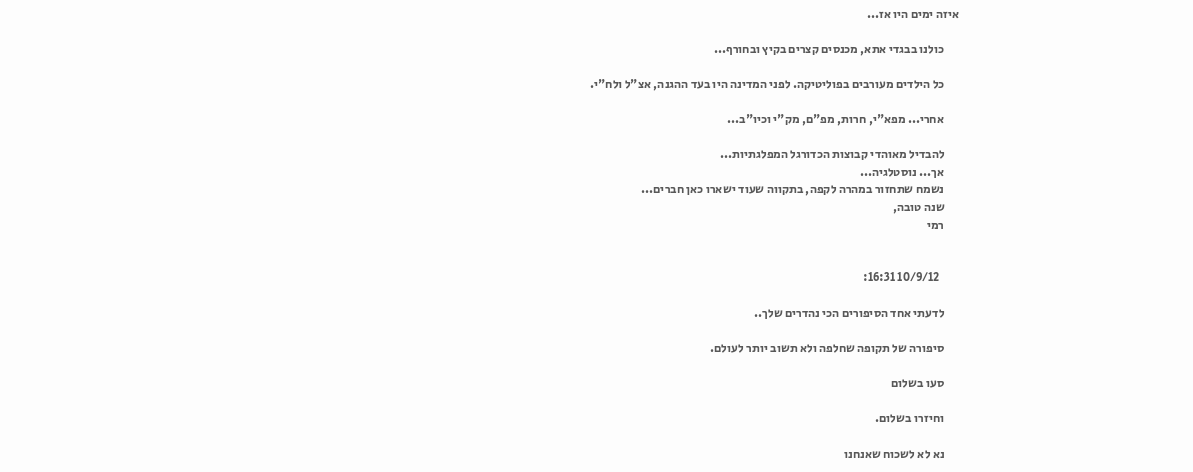איזה ימים היו אז...

      כולנו בבגדי אתא, מכנסים קצרים בקיץ ובחורף...

      כל הילדים מעורבים בפוליטיקה. לפני המדינה היו בעד ההגנה, אצ"ל ולח"י.

      אחרי... מפא"י, חרות, מפ"ם, מק"י וכיו"ב...

      להבדיל מאוהדי קבוצות הכדורגל המפלגתיות...
      אך... נוסטלגיה...
      נשמח שתחזור במהרה לקפה, בתקווה שעוד ישארו כאן חברים...
      שנה טובה,
      רמי


        10/9/12 16:31:

      לדעתי אחד הסיפורים הכי נהדרים שלך..

      סיפורה של תקופה שחלפה ולא תשוב יותר לעולם.

      סעו בשלום

      וחיזרו בשלום.

      נא לא לשכוח שאנחנו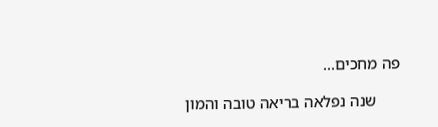פה מחכים...

      שנה נפלאה בריאה טובה והמון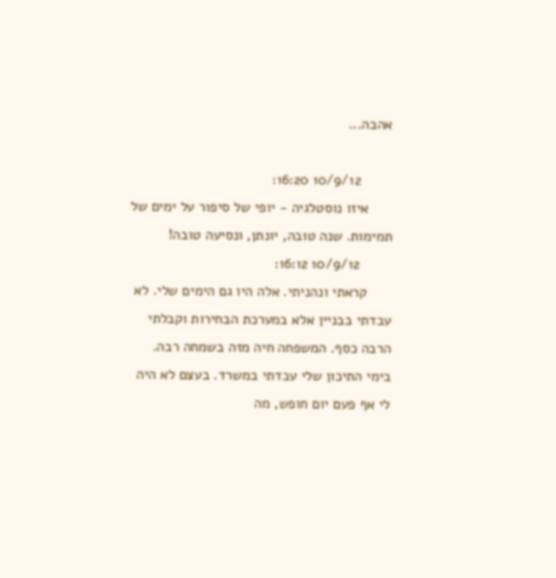אהבה...

        10/9/12 16:20:
      איזו נוסטלגיה - יופי של סיפור על ימים של תמימות. שנה טובה, יונתן, ונסיעה טובה!
        10/9/12 16:12:
      קראתי ונהניתי. אלה היו גם הימים שלי. לא עבדתי בבניין אלא במערכת הבחירות וקבלתי הרבה כסף. המשפחה חיה מזה בשמחה רבה. בימי התיכון שלי עבדתי במשרד. בעצם לא היה לי אף פעם יום חופש, מה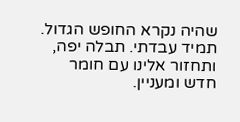שהיה נקרא החופש הגדול. תמיד עבדתי. תבלה יפה, ותחזור אלינו עם חומר חדש ומעניין.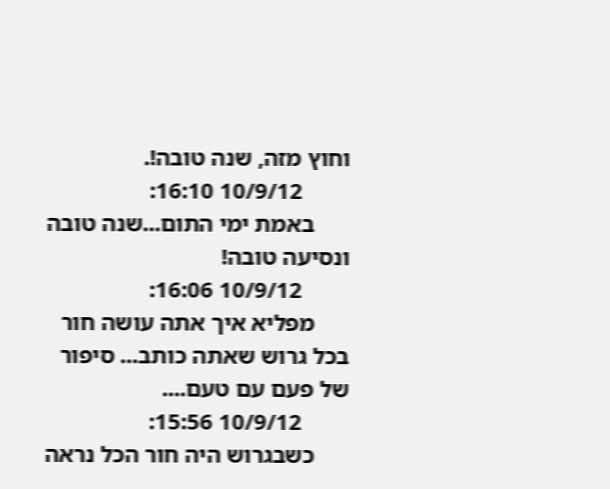וחוץ מזה, שנה טובה!.
        10/9/12 16:10:
      באמת ימי התום...שנה טובה ונסיעה טובה!
        10/9/12 16:06:
      מפליא איך אתה עושה חור בכל גרוש שאתה כותב... סיפור של פעם עם טעם....
        10/9/12 15:56:
      כשבגרוש היה חור הכל נראה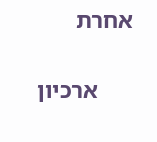אחרת

      ארכיון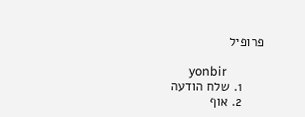פרופיל

      yonbir
      1. שלח הודעה
      2. אוף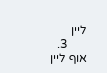ליין
      3. אוף ליין